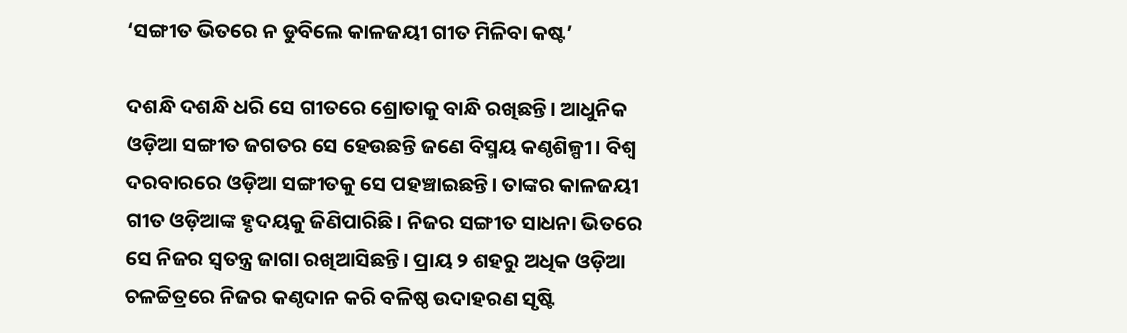‘ସଙ୍ଗୀତ ଭିତରେ ନ ଡୁବିଲେ କାଳଜୟୀ ଗୀତ ମିଳିବା କଷ୍ଟ’

ଦଶନ୍ଧି ଦଶନ୍ଧି ଧରି ସେ ଗୀତରେ ଶ୍ରୋତାକୁ ବାନ୍ଧି ରଖିଛନ୍ତି। ଆଧୁନିକ ଓଡ଼ିଆ ସଙ୍ଗୀତ ଜଗତର ସେ ହେଉଛନ୍ତି ଜଣେ ବିସ୍ମୟ କଣ୍ଠଶିଳ୍ପୀ। ବିଶ୍ବ ଦରବାରରେ ଓଡ଼ିଆ ସଙ୍ଗୀତକୁ ସେ ପହଞ୍ଚାଇଛନ୍ତି। ତାଙ୍କର କାଳଜୟୀ ଗୀତ ଓଡ଼ିଆଙ୍କ ହୃଦୟକୁ ଜିଣିପାରିଛି। ନିଜର ସଙ୍ଗୀତ ସାଧନା ଭିତରେ ସେ ନିଜର ସ୍ବତନ୍ତ୍ର ଜାଗା ରଖିଆସିଛନ୍ତି। ପ୍ରାୟ ୨ ଶହରୁ ଅଧିକ ଓଡ଼ିଆ ଚଳଚ୍ଚିତ୍ରରେ ନିଜର କଣ୍ଠଦାନ କରି ବଳିଷ୍ଠ ଉଦାହରଣ ସୃଷ୍ଟି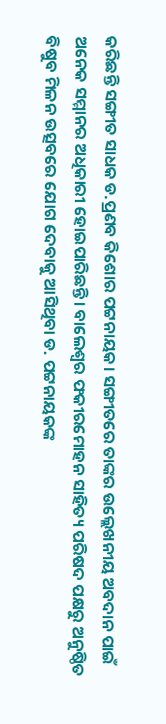କରିଛନ୍ତି ସଙ୍ଗୀତ ସାଧକ ଡ.ପ୍ରଣବ କିଶୋର ପଟ୍ଟନାୟକ। ସଙ୍ଗୀତରେ ତାଙ୍କର ଉଲ୍ଲେଖନୀୟ ଅବଦାନ ପାଇଁ ଅନେକ ସମ୍ମାନର ଅଧିକାରୀ ହୋଇପାରିଛନ୍ତି। ବାଲେଶ୍ବର ଫକୀରମୋହନ ସାହିତ୍ୟ ପରିଷଦ ପକ୍ଷରୁ ଅନୁଷ୍ଠିତ ବିଷୁବ ମିଳନ ଉତ୍ସବରେ ଯୋଗ ଦେବାକୁ ଆସିଥିବା ଡ. ପଟ୍ଟନାୟକଙ୍କ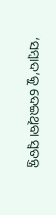‘ସମ୍ବାଦ’କୁ ଦେଇଥିବା ସ୍ବତନ୍ତ୍ର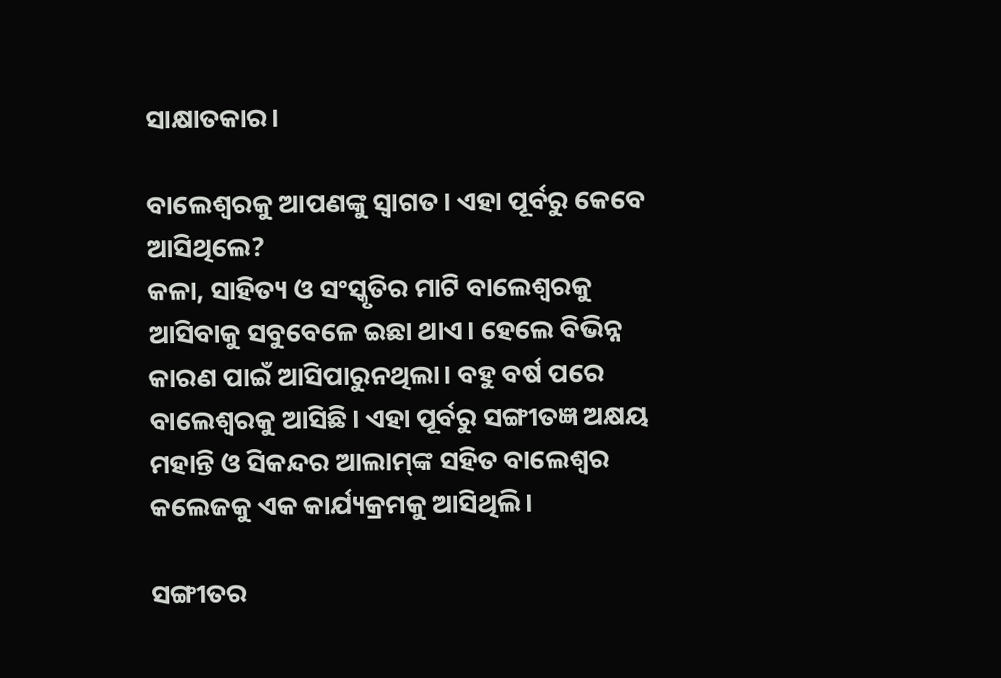ସାକ୍ଷାତକାର।

ବାଲେଶ୍ବରକୁ ଆପଣଙ୍କୁ ସ୍ବାଗତ। ଏହା ପୂର୍ବରୁ କେବେ ଆସିଥିଲେ?
କଳା, ସାହିତ୍ୟ ଓ ସଂସ୍କୃତିର ମାଟି ବାଲେଶ୍ବରକୁ ଆସିବାକୁ ସବୁବେଳେ ଇଛା ଥାଏ। ହେଲେ ବିଭିନ୍ନ କାରଣ ପାଇଁ ଆସିପାରୁନଥିଲା। ବହୁ ବର୍ଷ ପରେ ବାଲେଶ୍ବରକୁ ଆସିଛି। ଏହା ପୂର୍ବରୁ ସଙ୍ଗୀତଜ୍ଞ ଅକ୍ଷୟ ମହାନ୍ତି ଓ ସିକନ୍ଦର ଆଲାମ୍‌ଙ୍କ ସହିତ ବାଲେଶ୍ବର କଲେଜକୁ ଏକ କାର୍ଯ୍ୟକ୍ରମକୁ ଆସିଥିଲି।

ସଙ୍ଗୀତର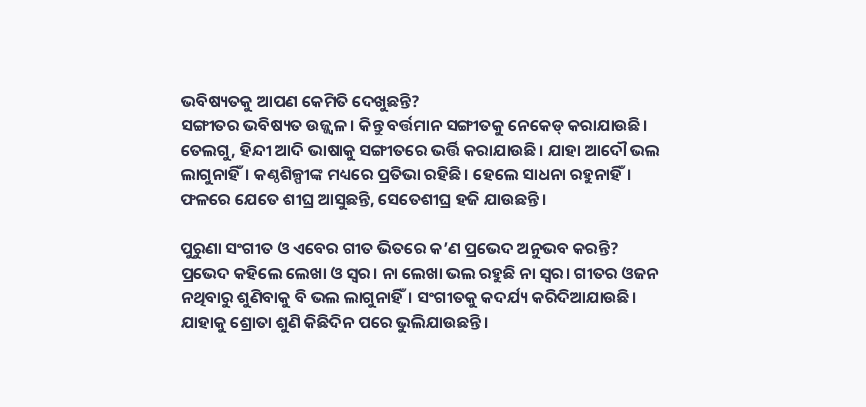ଭବିଷ୍ୟତକୁ ଆପଣ କେମିତି ଦେଖୁଛନ୍ତି?
ସଙ୍ଗୀତର ଭବିଷ୍ୟତ ଉଜ୍ଜ୍ବଳ। କିନ୍ତୁ ବର୍ତ୍ତମାନ ସଙ୍ଗୀତକୁ ନେକେଡ୍‌ କରାଯାଉଛି। ତେଲଗୁ, ହିନ୍ଦୀ ଆଦି ଭାଷାକୁ ସଙ୍ଗୀତରେ ଭର୍ତ୍ତି କରାଯାଉଛି। ଯାହା ଆଦୌ ଭଲ ଲାଗୁନାହିଁ। କଣ୍ଠଶିଳ୍ପୀଙ୍କ ମଧ୍ୟରେ ପ୍ରତିଭା ରହିଛି। ହେଲେ ସାଧନା ରହୁନାହିଁ। ଫଳରେ ଯେତେ ଶୀଘ୍ର ଆସୁଛନ୍ତି, ସେତେଶୀଘ୍ର ହଜି ଯାଉଛନ୍ତି।

ପୁରୁଣା ସଂଗୀତ ଓ ଏବେର ଗୀତ ଭିତରେ କ’ଣ ପ୍ରଭେଦ ଅନୁଭବ କରନ୍ତି?
ପ୍ରଭେଦ କହିଲେ ଲେଖା ଓ ସ୍ବର। ନା ଲେଖା ଭଲ ରହୁଛି ନା ସ୍ବର। ଗୀତର ଓଜନ ନଥିବାରୁ ଶୁଣିବାକୁ ବି ଭଲ ଲାଗୁନାହିଁ। ସଂଗୀତକୁ କଦର୍ଯ୍ୟ କରିଦିଆଯାଉଛି। ଯାହାକୁ ଶ୍ରୋତା ଶୁଣି କିଛିଦିନ ପରେ ଭୁଲିଯାଉଛନ୍ତି।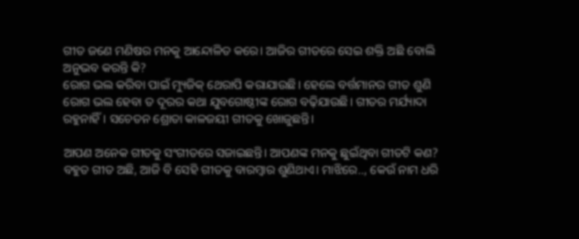ଗୀତ ‌ଜଣେ ମଣିଷର ମନକୁ ଆନ୍ଦୋଳିତ କରେ। ଆଜିର ଗୀତରେ ସେଇ ଶକ୍ତି ଅଛି ବୋଲି ଅନୁଭବ କରନ୍ତି କି?
ରୋଗ ଭଲ କରିବା ପାଇଁ ମ୍ୟୁଜିକ୍‌ ଥେରାପି କରାଯାଉଛି। ହେଲେ ବର୍ତ୍ତମାନର ଗୀତ ଶୁଣି ରୋଗ ଭଲ ହେବା ତ ଦୂରର କଥା ଯୁବଗୋଷ୍ଠୀଙ୍କ ରୋଗ ବଢ଼ିଯାଉଛି। ଗୀତର ମର୍ଯ୍ୟାଦା ରହୁନାହିଁ। ସଚେତନ ଶ୍ରୋତା କାଳଜୟୀ ଗୀତକୁ ଖୋଜୁଛନ୍ତି।

ଆପଣ ଅନେକ ଗୀତକୁ ସଂଗୀତରେ ସଜାଇଛନ୍ତି। ଆପଣଙ୍କ ମନକୁ ଛୁଇଁଥିବା ଗୀତଟି କଣ?
ବହୁତ ଗୀତ ଅଛି, ଆଜି ବି ସେହି ଗୀତକୁ ବାରମ୍ବାର ଶୁଣିଥାଏ। ମାଝିରେ.., କେଉଁ ନାମ ଧରି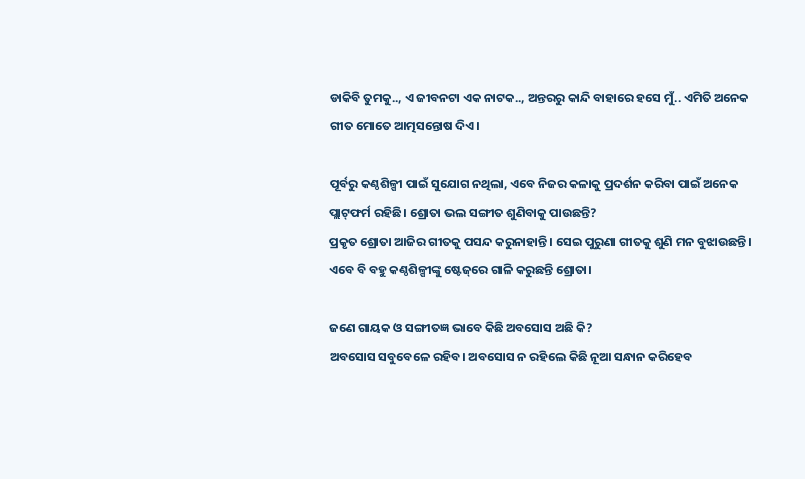ଡାକିବି ତୁମକୁ.., ଏ ଜୀବନଟା ଏକ ନାଟକ.., ଅନ୍ତରରୁ କାନ୍ଦି ବାହାରେ ହସେ ମୁଁ.. ଏମିତି ଅନେକ ଗୀତ ‌ମୋତେ ଆତ୍ମସନ୍ତୋଷ ଦିଏ।

ପୂର୍ବରୁ କଣ୍ଠଶିଳ୍ପୀ ପାଇଁ ସୁଯୋଗ ନଥିଲା, ଏବେ ନିଜର କଳାକୁ ପ୍ରଦର୍ଶନ କରିବା ପାଇଁ ଅନେକ ପ୍ଲାଟ୍‌ଫର୍ମ ରହିଛି। ଶ୍ରୋତା ଭଲ ସଙ୍ଗୀତ ଶୁଣିବାକୁ ପାଉଛନ୍ତି?
ପ୍ରକୃତ ଶ୍ରୋତା ଆଜିର ଗୀତକୁ ପସନ୍ଦ କରୁନାହାନ୍ତି। ସେଇ ପୁରୁଣା ଗୀତକୁ ଶୁଣି ମନ ବୁଝାଉଛନ୍ତି। ଏବେ ବି ବହୁ କଣ୍ଠଶିଳ୍ପୀଙ୍କୁ ଷ୍ଟେଜ୍‌ରେ ଗାଳି କରୁଛନ୍ତି ଶ୍ରୋତା।

ଜଣେ ଗାୟକ ଓ ସଙ୍ଗୀତଜ୍ଞ ଭାବେ କିଛି ଅବସୋସ ଅଛି କି?
ଅବସୋସ ସବୁବେଳେ ରହିବ। ଅବସୋସ ନ ରହିଲେ କିଛି ନୂଆ ସନ୍ଧାନ କରିହେବ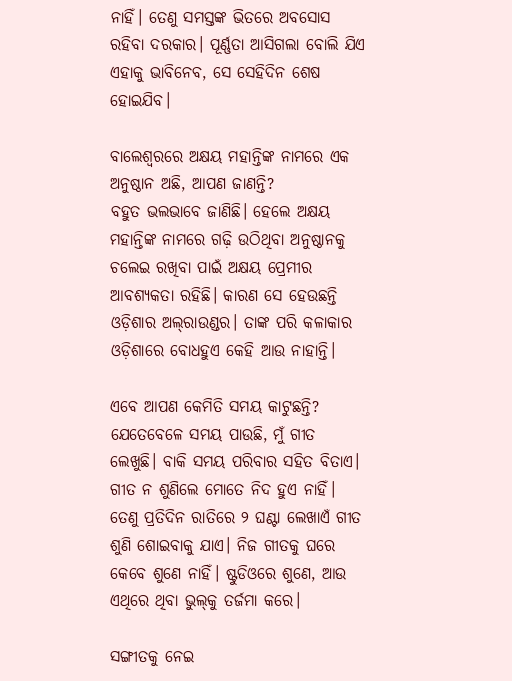ନାହିଁ। ତେଣୁ ସମସ୍ତଙ୍କ ଭିତରେ ଅବସୋସ ରହିବା ଦରକାର। ପୂର୍ଣ୍ଣତା ଆସିଗଲା ବୋଲି ଯିଏ ଏହାକୁ ଭାବିନେବ, ସେ ସେହିଦିନ ଶେଷ ହୋଇଯିବ।

ବାଲେଶ୍ବରରେ ଅକ୍ଷୟ ମହାନ୍ତିଙ୍କ ନାମରେ ଏକ ଅନୁଷ୍ଠାନ ଅଛି, ଆପଣ ଜାଣନ୍ତି?
ବହୁତ ଭଲଭାବେ ଜାଣିଛି। ହେଲେ ଅକ୍ଷୟ ମହାନ୍ତିଙ୍କ ନାମରେ ଗଢ଼ି ଉଠିଥିବା ଅନୁଷ୍ଠାନକୁ ଚଲେଇ ରଖିବା ପାଇଁ ଅକ୍ଷୟ ପ୍ରେମୀର ଆବଶ୍ୟକତା ରହିଛି। କାରଣ ସେ ହେଉଛନ୍ତି ଓଡ଼ିଶାର ଅଲ୍‌ରାଉଣ୍ଡର। ତାଙ୍କ ପରି କଳାକାର ଓଡ଼ିଶାରେ ବୋଧହୁଏ କେହି ଆଉ ନାହାନ୍ତି।

ଏବେ ଆପଣ କେମିତି ସମୟ କାଟୁଛନ୍ତି?
ଯେତେବେଳେ ସମୟ ପାଉଛି, ମୁଁ ଗୀତ ଲେଖୁଛି। ‌ବାକି ସମୟ ପରିବାର ସହିତ ବିତାଏ। ଗୀତ ନ ଶୁଣିଲେ ମୋତେ ନିଦ ହୁଏ ନାହିଁ। ତେଣୁ ପ୍ରତିଦିନ ରାତିରେ ୨ ଘଣ୍ଟା ଲେଖାଏଁ ଗୀତ ଶୁଣି ଶୋଇବାକୁ ଯାଏ। ନିଜ ଗୀତକୁ ଘରେ କେବେ ଶୁଣେ ନାହିଁ। ଷ୍ଟୁଡିଓରେ ଶୁଣେ, ଆଉ ଏଥିରେ ଥିବା ଭୁଲ୍‌କୁ ତର୍ଜମା କରେ।

ସଙ୍ଗୀତକୁ ନେଇ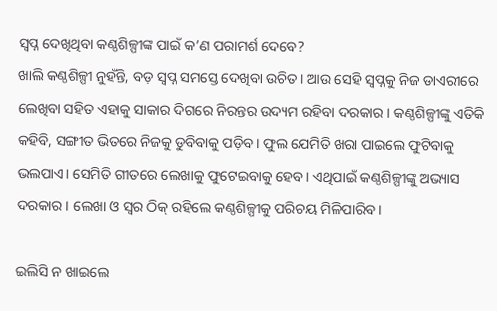ସ୍ବପ୍ନ ଦେଖିଥିବା କଣ୍ଠଶିଳ୍ପୀଙ୍କ ପାଇଁ କ’ଣ ପରାମର୍ଶ ଦେବେ?
ଖାଲି କଣ୍ଠଶିଳ୍ପୀ ନୁହଁନ୍ତି, ବଡ଼ ସ୍ବପ୍ନ ସମସ୍ତେ ଦେଖିବା ଉଚିତ। ଆଉ ସେହି ସ୍ବପ୍ନକୁ ନିଜ ଡାଏରୀରେ ଲେଖିବା ସହିତ ଏହାକୁ ସାକାର ଦିଗରେ ନିରନ୍ତର ‌ଉଦ୍ୟମ ରହିବା ଦରକାର। କଣ୍ଠଶିଳ୍ପୀଙ୍କୁ ଏତିକି କହିବି, ସଙ୍ଗୀତ ଭିତରେ ନିଜକୁ ଡୁବିବାକୁ ପଡ଼ିବ। ଫୁଲ ଯେମିତି ଖରା ପାଇଲେ ଫୁଟିବାକୁ ଭଲପାଏ। ସେମିତି ଗୀତରେ ଲେଖାକୁ ଫୁଟେଇବାକୁ ହେବ। ଏଥିପାଇଁ କଣ୍ଠଶିଳ୍ପୀଙ୍କୁ ଅଭ୍ୟାସ ଦରକାର। ଲେଖା ଓ ସ୍ବର ଠିକ୍‌ ରହିଲେ କଣ୍ଠଶିଳ୍ପୀକୁ ପରିଚୟ ମିଳିପାରିବ।

ଇଲିସି ନ ଖାଇଲେ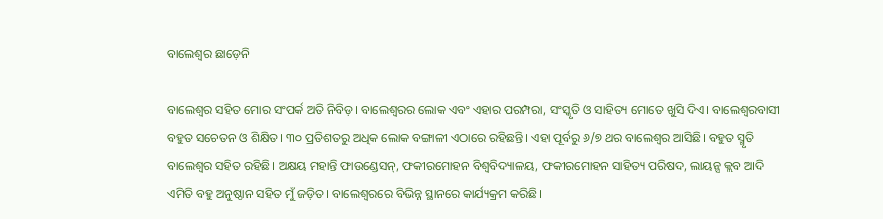ବାଲେଶ୍ବର ଛାଡ଼େନି

ବାଲେଶ୍ବର ସହିତ ମୋର ସଂପର୍କ ଅତି ନିବିଡ଼। ବାଲେଶ୍ବରର ଲୋକ ଏବଂ ଏହାର ପରମ୍ପରା, ସଂସ୍କୃତି ଓ ସାହିତ୍ୟ ମୋତେ ଖୁସି ଦିଏ। ବାଲେଶ୍ବରବାସୀ ବହୁତ ସଚେତନ ଓ ଶିକ୍ଷିତ। ୩୦ ପ୍ରତିଶତରୁ ଅଧିକ ଲୋକ ବଙ୍ଗାଳୀ ଏଠାରେ ରହିଛନ୍ତି। ଏହା ପୂର୍ବରୁ ୬/୭ ଥର ବାଲେଶ୍ବର ଆସିଛି। ବହୁତ ସ୍ମୃତି ବାଲେଶ୍ବର ସହିତ ରହିଛି। ଅକ୍ଷୟ ମହାନ୍ତି ଫାଉଣ୍ଡେସନ୍‌, ଫକୀରମୋହନ ବିଶ୍ବବିଦ୍ୟାଳୟ, ଫକୀରମୋହନ ସାହିତ୍ୟ ପରିଷଦ, ଲାୟନ୍ସ କ୍ଲବ ଆଦି ଏମିତି ବହୁ ଅନୁଷ୍ଠାନ ସହିତ ମୁଁ ଜଡ଼ିତ। ବାଲେଶ୍ବରରେ ବିଭିନ୍ନ ସ୍ଥାନରେ କାର୍ଯ୍ୟକ୍ରମ କରିଛି।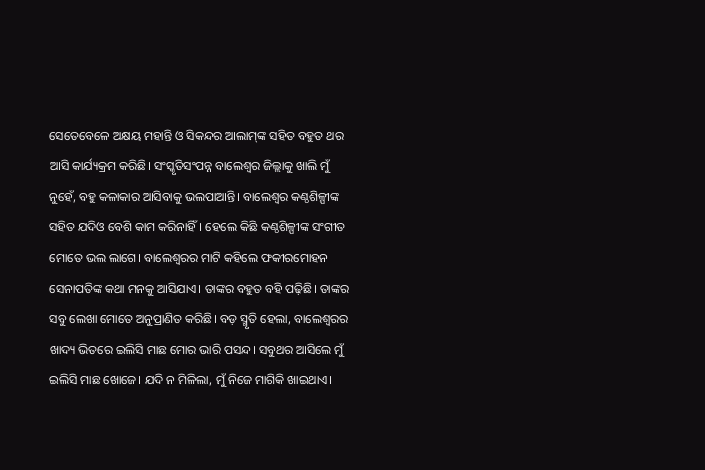ସେତେବେଳେ ଅକ୍ଷୟ ମହାନ୍ତି ଓ ସିକନ୍ଦର ଆଲାମ୍‌ଙ୍କ ସହିତ ବହୁତ ଥର ଆସି କାର୍ଯ୍ୟକ୍ରମ କରିଛି। ସଂସ୍କୃତିସଂପନ୍ନ ବାଲେଶ୍ବର ଜିଲ୍ଲାକୁ ଖାଲି ମୁଁ ନୁହେଁ, ବହୁ କଳାକାର ଆସିବାକୁ ଭଲପାଆନ୍ତି। ବାଲେଶ୍ବର କଣ୍ଠଶିଳ୍ପୀଙ୍କ ସହିତ ଯଦିଓ ବେଶି କାମ କରିନାହିଁ। ହେଲେ କିଛି କଣ୍ଠଶିଳ୍ପୀଙ୍କ ସଂଗୀତ ମୋତେ ଭଲ ଲାଗେ। ବାଲେଶ୍ବରର ମାଟି କହିଲେ ଫକୀରମୋହନ ସେନାପତିଙ୍କ କଥା ମନକୁ ଆସିଯାଏ। ତାଙ୍କର ବହୁତ ବହି ପଢ଼ିଛି। ତାଙ୍କର ସବୁ ଲେଖା ମୋତେ ଅନୁପ୍ରାଣିତ କରିଛି। ବଡ଼ ସ୍ମୃତି ହେଲା, ବାଲେଶ୍ବରର ଖାଦ୍ୟ ଭିତରେ ଇଲିସି ମାଛ ମୋର ଭାରି ପସନ୍ଦ। ସବୁଥର ଆସିଲେ ମୁଁ ଇଲିସି ମାଛ ଖୋଜେ। ଯଦି ନ ମିଳିଲା, ମୁଁ ନିଜେ ମାଗିକି ଖାଇଥାଏ।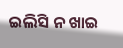ଇଲିସି ନ ଖାଇ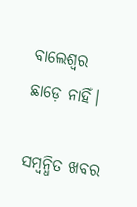ବାଲେଶ୍ବର ଛାଡ଼େ ନାହିଁ।

ସମ୍ବନ୍ଧିତ ଖବର